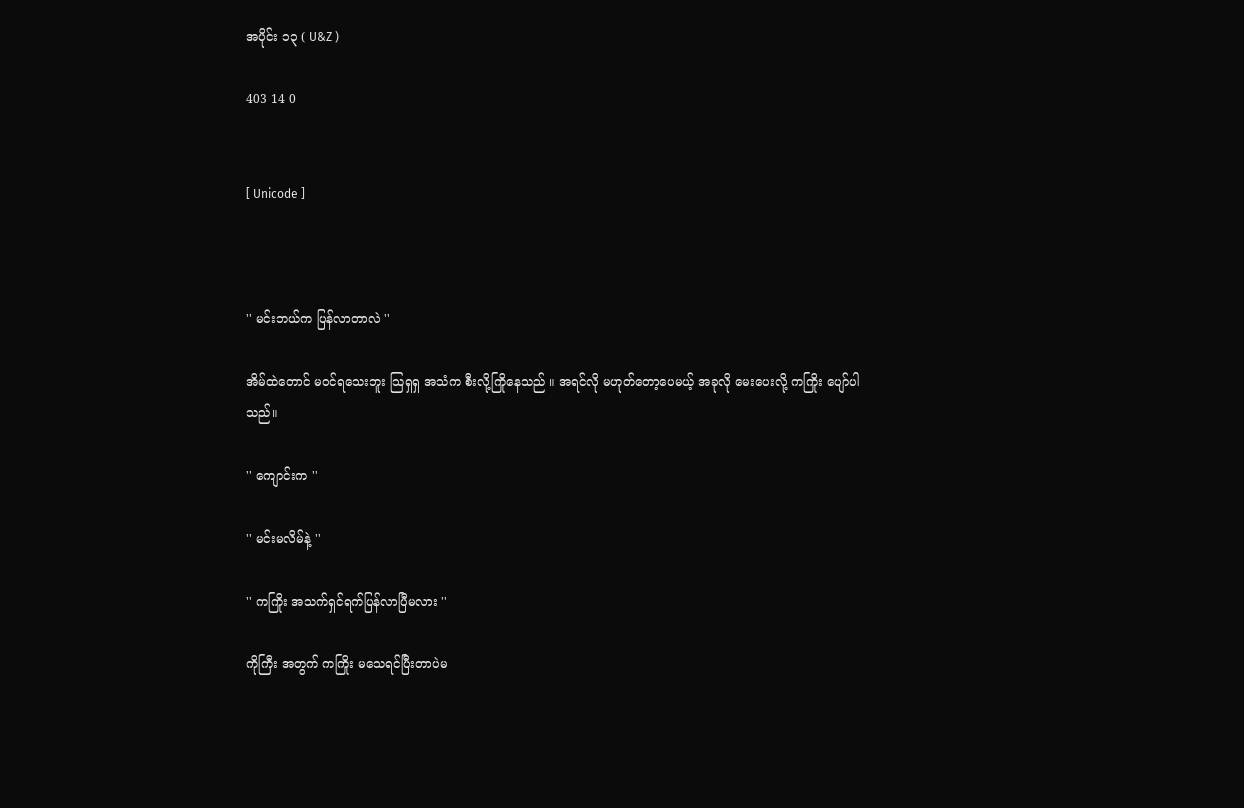အပိုင်း ၁၃ ( U&Z )

403 14 0


[ Unicode ]



'' မင်းဘယ်က ပြန်လာတာလဲ ''

အိမ်ထဲတောင် မဝင်ရသေးဘူး သြရှရှ အသံက စီးလို့ကြိုနေသည် ။ အရင်လို မဟုတ်တော့ပေမယ့် အခုလို မေးပေးလို့ ကကြိုး ပျော်ပါသည်။

'' ကျောင်းက ''

'' မင်းမလိမ်နဲ့ ''

'' ကကြိုး အသက်ရှင်ရက်ပြန်လာပြီမလား ''

ကိုကြီး အတွက် ကကြိုး မသေရင်ပြီးတာပဲမ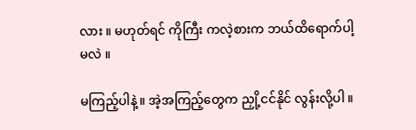လား ။ မဟုတ်ရင် ကိုကြီး ကလဲ့စားက ဘယ်ထိရောက်ပါ့မလဲ ။

မကြည့်ပါနဲ့ ။ အဲ့အကြည့်တွေက ညှို့ငင်နိုင် လွန်းလို့ပါ ။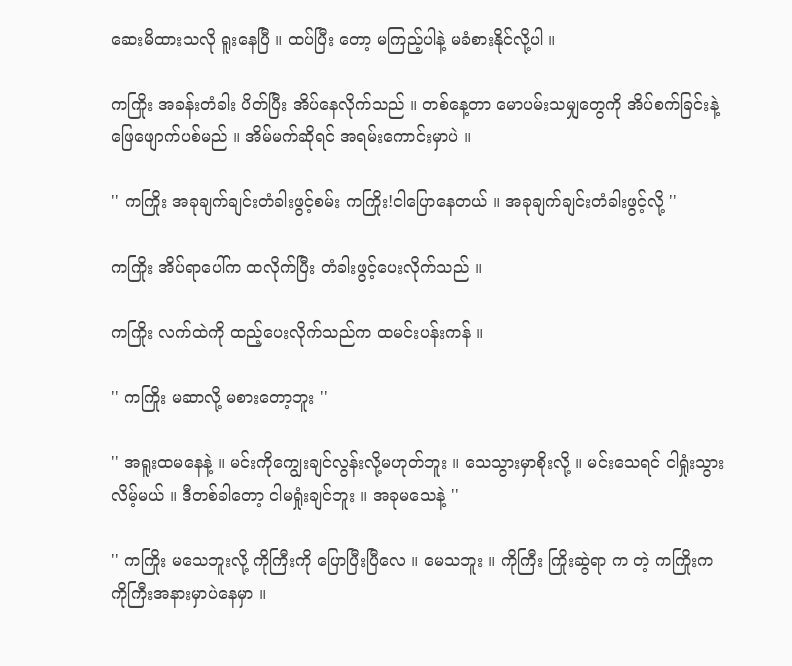ဆေးမိထားသလို ရူးနေပြီ ။ ထပ်ပြီး တော့ မကြည့်ပါနဲ့ မခံစားနိုင်လို့ပါ ။

ကကြိုး အခန်းတံခါး ပိတ်ပြီး အိပ်နေလိုက်သည် ။ တစ်နေ့တာ မောပမ်းသမျှတွေကို အိပ်စက်ခြင်းနဲ့ ဖြေဖျောက်ပစ်မည် ။ အိမ်မက်ဆိုရင် အရမ်းကောင်းမှာပဲ ။

'' ကကြိုး အခုချက်ချင်းတံခါးဖွင့်စမ်း ကကြိုး!ငါပြောနေတယ် ။ အခုချက်ချင်းတံခါးဖွင့်လို့ ''

ကကြိုး အိပ်ရာပေါ်က ထလိုက်ပြီး တံခါးဖွင့်ပေးလိုက်သည် ။

ကကြိုး လက်ထဲကို ထည့်ပေးလိုက်သည်က ထမင်းပန်းကန် ။

'' ကကြိုး မဆာလို့ မစားတော့ဘူး ''

'' အရူးထမနေနဲ့ ။ မင်းကိုကျွေးချင်လွန်းလို့မဟုတ်ဘူး ။ သေသွားမှာစိုးလို့ ။ မင်းသေရင် ငါရှုံးသွားလိမ့်မယ် ။ ဒီတစ်ခါတော့ ငါမရှုံးချင်ဘူး ။ အခုမသေနဲ့ ''

'' ကကြိုး မသေဘူးလို့ ကိုကြီးကို ပြောပြီးပြီလေ ။ မေသဘူး ။ ကိုကြီး ကြိုးဆွဲရာ က တဲ့ ကကြိုးက ကိုကြီးအနားမှာပဲနေမှာ ။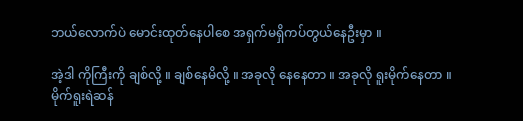ဘယ်လောက်ပဲ မောင်းထုတ်နေပါစေ အရှက်မရှိကပ်တွယ်နေဦးမှာ ။

အဲ့ဒါ ကိုကြီးကို ချစ်လို့ ။ ချစ်နေမိလို့ ။ အခုလို နေနေတာ ။ အခုလို ရူးမိုက်နေတာ ။ မိုက်ရူးရဲဆန်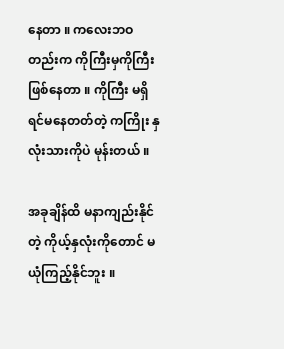နေတာ ။ ကလေးဘဝတည်းက ကိုကြီးမှကိုကြီးဖြစ်နေတာ ။ ကိုကြီး မရှိရင်မနေတတ်တဲ့ ကကြိုး နှလုံးသားကိုပဲ မုန်းတယ် ။

အခုချိန်ထိ မနာကျည်းနိုင်တဲ့ ကိုယ့်နှလုံးကိုတောင် မယုံကြည့်နိုင်ဘူး ။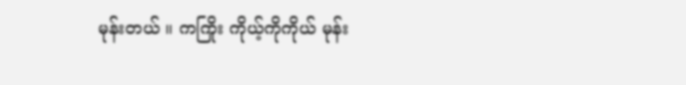မုန်းတယ် ။ ကကြိုး ကိုယ့်ကိုကိုယ် မုန်း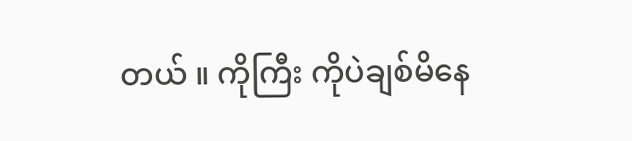တယ် ။ ကိုကြီး ကိုပဲချစ်မိနေ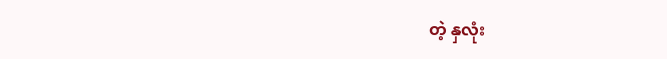တဲ့ နှလုံး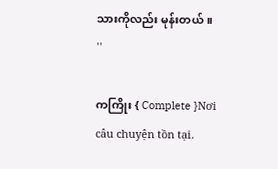သားကိုလည်း မုန်းတယ် ။ ''

ကကြိုး { Complete }Nơi câu chuyện tồn tại.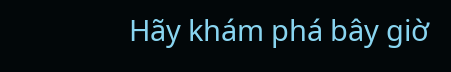Hãy khám phá bây giờ